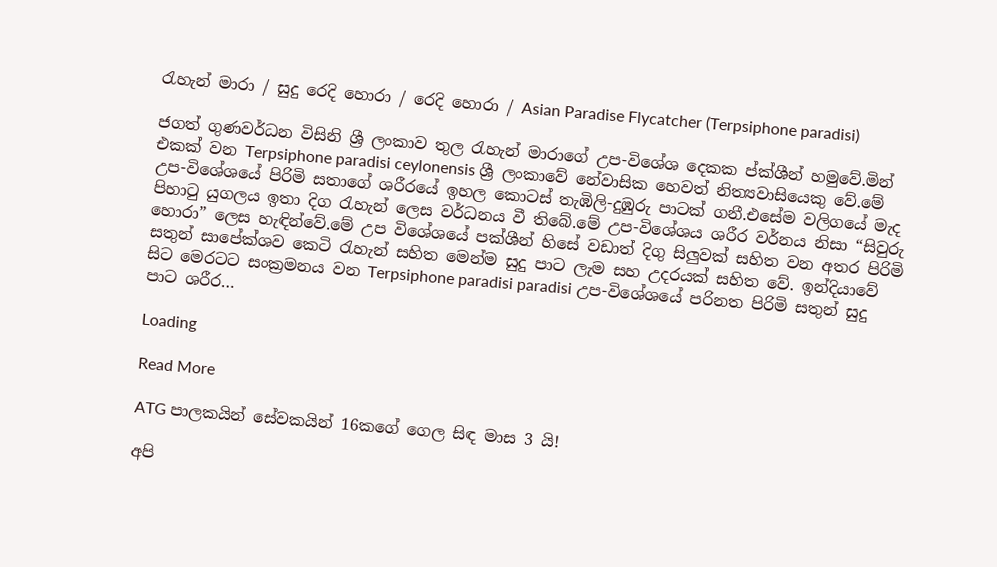රැහැන් මාරා / සුදු රෙදි හොරා / රෙදි හොරා / Asian Paradise Flycatcher (Terpsiphone paradisi)

ජගත් ගුණවර්ධන විසිනි ශ්‍රී ලංකාව තුල රැහැන් මාරාගේ උප-විශේශ දෙකක ප්ක්ශීන් හමුවේ.මින් එකක් වන Terpsiphone paradisi ceylonensis ශ්‍රී ලංකාවේ නේවාසික හෙවත් නිත්‍යවාසියෙකු වේ.මේ උප-විශේශයේ පිරිමි සතාගේ ශරීරයේ ඉහල කොටස් තැඹිලි-දුඹුරු පාටක් ගනී.එසේම වලිගයේ මැද පිහාටු යුගලය ඉතා දිග රැහැන් ලෙස වර්ධනය වී තිබේ.මේ උප-විශේශය ශරීර වර්නය නිසා “සිවුරු හොරා” ලෙස හැඳින්වේ.මේ උප විශේශයේ පක්ශීන් හිසේ වඩාත් දිගු සිලුවක් සහිත වන අතර පිරිමි සතුන් සාපේක්ශව කෙටි රැහැන් සහිත මෙන්ම සුදු පාට ලැම සහ උදරයක් සහිත වේ. ඉන්දියාවේ සිට මෙරටට සංක්‍රමනය වන Terpsiphone paradisi paradisi උප-විශේශයේ පරිනත පිරිමි සතුන් සුදු පාට ශරීර…

Loading

Read More

ATG පාලකයින් සේවකයින් 16කගේ ගෙල සිඳ මාස 3 යි!

අපි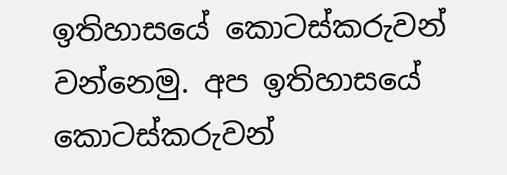ඉතිහාසයේ කොටස්කරුවන් වන්නෙමු. අප ඉතිහාසයේ කොටස්කරුවන්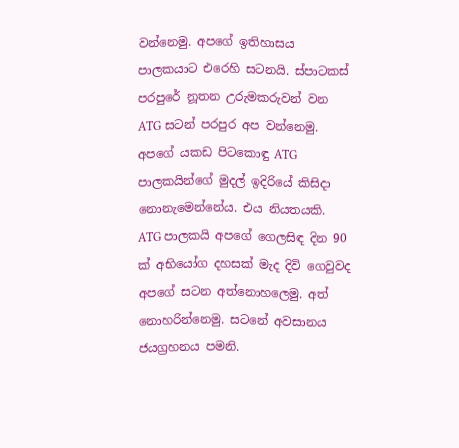වන්නෙමු. අපගේ ඉතිහාසය පාලකයාට එරෙහි සටනයි. ස්පාටකස් පරපුරේ නූතන උරුමකරුවන් වන ATG සටන් පරපුර අප වන්නෙමු. අපගේ යකඩ පිටකොඳු ATG පාලකයින්ගේ මුදල් ඉදිරියේ කිසිදා නොනැමෙන්නේය. එය නියතයකි. ATG පාලකයි අපගේ ගෙලසිඳ දින 90 ක් අභියෝග දහසක් මැද දිවි ගෙවුවද අපගේ සටන අත්නොහලෙමු. අත් නොහරින්නෙමු. සටනේ අවසානය ජයග්‍රහනය පමනි.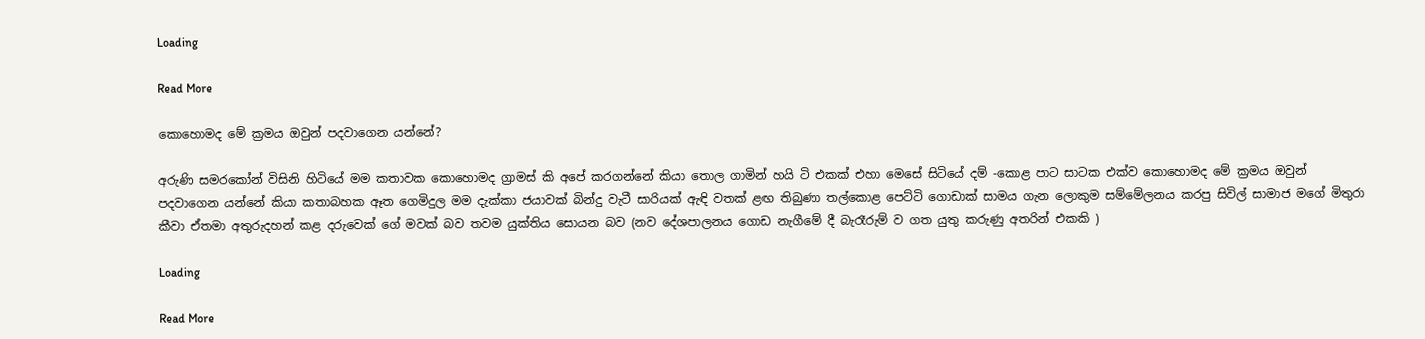Loading

Read More

කොහොමද මේ ක්‍රමය ඔවුන් පදවාගෙන යන්නේ?

අරුණි සමරකෝන් විසිනි හිටියේ මම කතාවක කොහොමද ග්‍රාමස් කි අපේ කරගන්නේ කියා තොල ගාමින් හයි ටි එකක් එහා මෙසේ සිටියේ දම් -කොළ පාට සාටක එක්ව කොහොමද මේ ක්‍රමය ඔවුන් පදවාගෙන යන්නේ කියා කතාබහක ඈත ගෙමිදුල මම දැක්කා ජයාවක් බින්දු වැටී සාරියක් ඇඳි වතක් ළඟ තිබුණා තල්කොළ පෙට්ටි ගොඩාක් සාමය ගැන ලොකුම සම්මේලනය කරපු සිවිල් සාමාජ මගේ මිතුරා කීවා ඒතමා අතුරුදහන් කළ දරුවෙක් ගේ මවක් බව තවම යුක්තිය සොයන බව (නව දේශපාලනය ගොඩ නැගීමේ දී බැරෑරුම් ව ගත යුතු කරුණු අතරින් එකකි )

Loading

Read More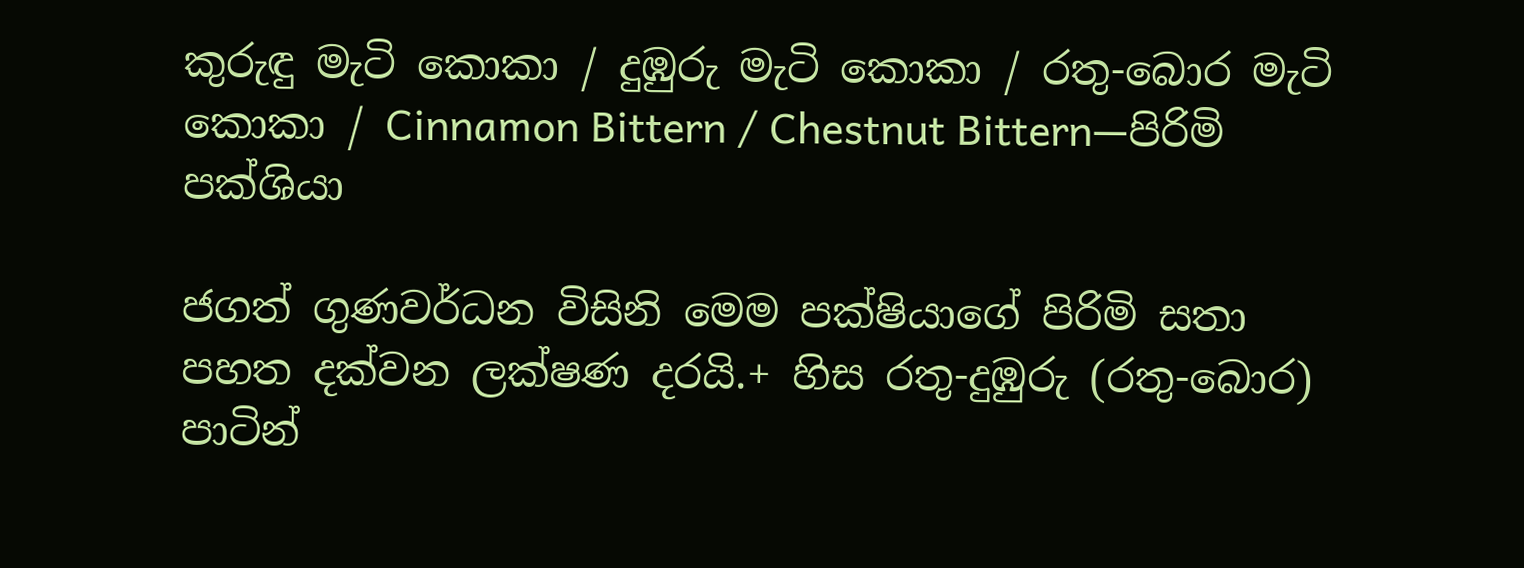කුරුඳු මැටි කොකා / දුඹුරු මැටි කොකා / රතු-බොර මැටි කොකා / Cinnamon Bittern / Chestnut Bittern—පිරිමි පක්ශියා

ජගත් ගුණවර්ධන විසිනි මෙම පක්ෂියාගේ පිරිමි සතා පහත දක්වන ලක්ෂණ දරයි.+ හිස රතු-දුඹුරු (රතු-බොර) පාටින්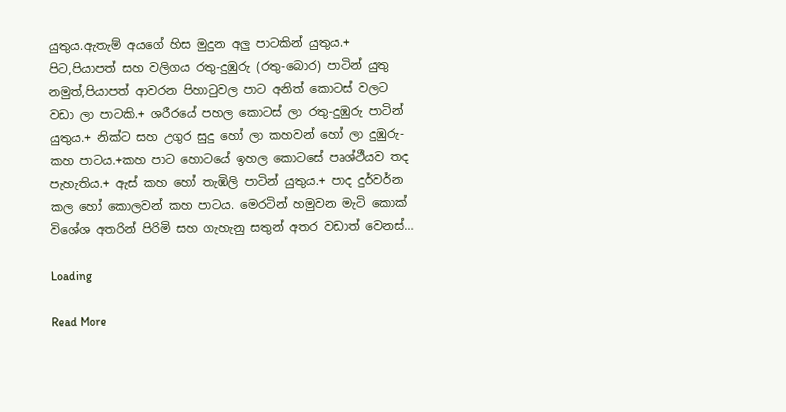යුතුය.ඇතැම් අයගේ හිස මුදුන අලු පාටකින් යුතුය.+ පිට,පියාපත් සහ වලිගය රතු-දුඹුරු (රතු-බොර) පාටින් යුතු නමුත්,පියාපත් ආවරන පිහාටුවල පාට අනිත් කොටස් වලට වඩා ලා පාටකි.+ ශරීරයේ පහල කොටස් ලා රතු-දුඹුරු පාටින් යුතුය.+ නික්ට සහ උගුර සුදු හෝ ලා කහවන් හෝ ලා දුඹුරු-කහ පාටය.+කහ පාට හොටයේ ඉහල කොටසේ පෘශ්ථීයව තද පැහැතිය.+ ඇස් කහ හෝ තැඹිලි පාටින් යුතුය.+ පාද දුර්වර්න කල හෝ කොලවන් කහ පාටය. මෙරටින් හමුවන මැටි කොක් විශේශ අතරින් පිරිමි සහ ගැහැනු සතුන් අතර වඩාත් වෙනස්…

Loading

Read More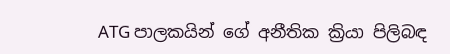ATG පාලකයින් ගේ අනීතික ක්‍රියා පිලිබඳ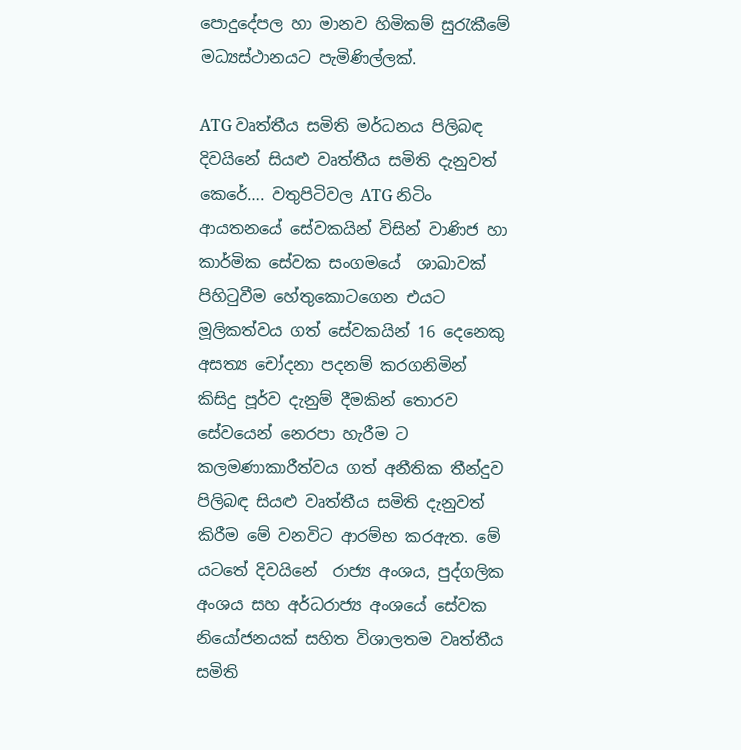පොදුදේපල හා මානව හිමිකම් සුරැකීමේ මධ්‍යස්ථානයට පැමිණිල්ලක්.

ATG වෘත්තීය සමිති මර්ධනය පිලිබඳ දිවයිනේ සියළු වෘත්තීය සමිති දැනුවත් කෙරේ…. වතුපිටිවල ATG නිටිං ආයතනයේ සේවකයින් විසින් වාණිජ හා කාර්මික සේවක සංගමයේ  ශාඛාවක් පිහිටුවීම හේතුකොටගෙන එයට මූලිකත්වය ගත් සේවකයින් 16 දෙනෙකු අසත්‍ය චෝදනා පදනම් කරගනිමින් කිසිදු පූර්ව දැනුම් දීමකින් තොරව සේවයෙන් නෙරපා හැරීම ට කලමණාකාරීත්වය ගත් අනීතික තීන්දුව පිලිබඳ සියළු වෘත්තීය සමිති දැනුවත් කිරීම මේ වනවිට ආරම්භ කරඇත. මේ යටතේ දිවයිනේ  රාජ්‍ය අංශය, පුද්ගලික අංශය සහ අර්ධරාජ්‍ය අංශයේ සේවක නියෝජනයක් සහිත විශාලතම වෘත්තීය සමිති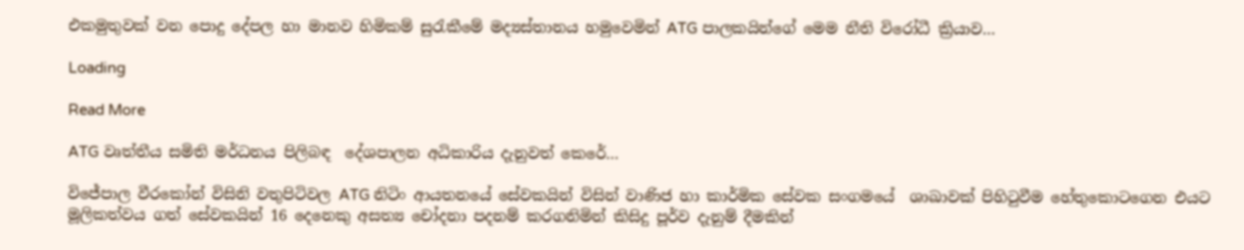එකමුතුවක් වන පොදු දේපල හා මානව හිමිකම් සුරැකීමේ මද්‍යස්තානය හමුවෙමින් ATG පාලකයින්ගේ මෙම නීති විරෝධී ක්‍රියාව…

Loading

Read More

ATG වෘත්තීය සමිති මර්ධනය පිලිබඳ  දේශපාලන අධිකාරිය දැනුවත් කෙරේ…

විජේපාල වීරකෝන් විසිනි වතුපිටිවල ATG නිටිං ආයතනයේ සේවකයින් විසින් වාණිජ හා කාර්මික සේවක සංගමයේ  ශාඛාවක් පිහිටුවීම හේතුකොටගෙන එයට මූලිකත්වය ගත් සේවකයින් 16 දෙනෙකු අසත්‍ය චෝදනා පදනම් කරගනිමින් කිසිදු පූර්ව දැනුම් දීමකින්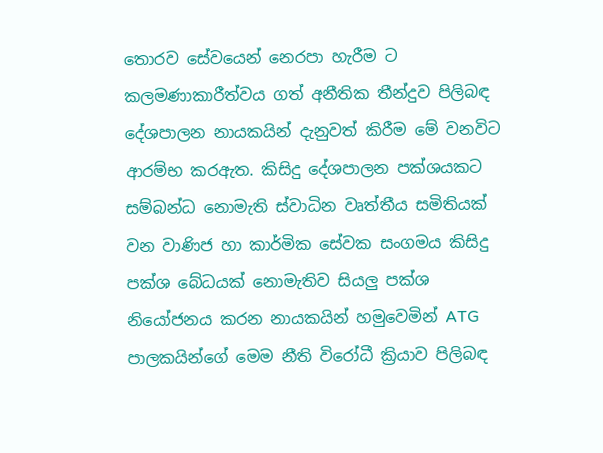තොරව සේවයෙන් නෙරපා හැරීම ට කලමණාකාරීත්වය ගත් අනීතික තීන්දුව පිලිබඳ දේශපාලන නායකයින් දැනුවත් කිරීම මේ වනවිට ආරම්භ කරඇත. කිසිදු දේශපාලන පක්ශයකට සම්බන්ධ නොමැති ස්වාධින වෘත්තීය සමිතියක් වන වාණිජ හා කාර්මික සේවක සංගමය කිසිදු පක්ශ බේධයක් නොමැතිව සියලු පක්ශ නියෝජනය කරන නායකයින් හමුවෙමින් ATG පාලකයින්ගේ මෙම නීති විරෝධී ක්‍රියාව පිලිබඳ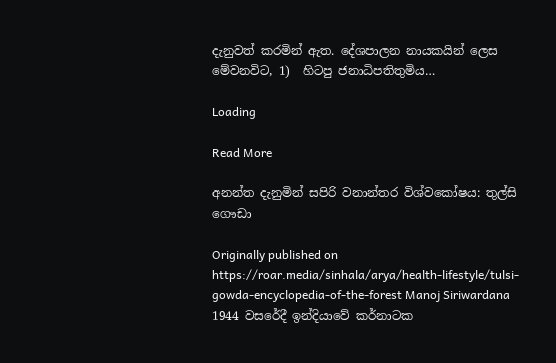දැනුවත් කරමින් ඇත. දේශපාලන නායකයින් ලෙස මේවනවිට, 1)  හිටපු ජනාධිපතිතුමිය…

Loading

Read More

අනන්ත දැනුමින් සපිරි වනාන්තර විශ්වකෝෂය: තුල්සි ගෞඩා

Originally published on https://roar.media/sinhala/arya/health-lifestyle/tulsi-gowda-encyclopedia-of-the-forest Manoj Siriwardana 1944 වසරේදී ඉන්දියාවේ කර්නාටක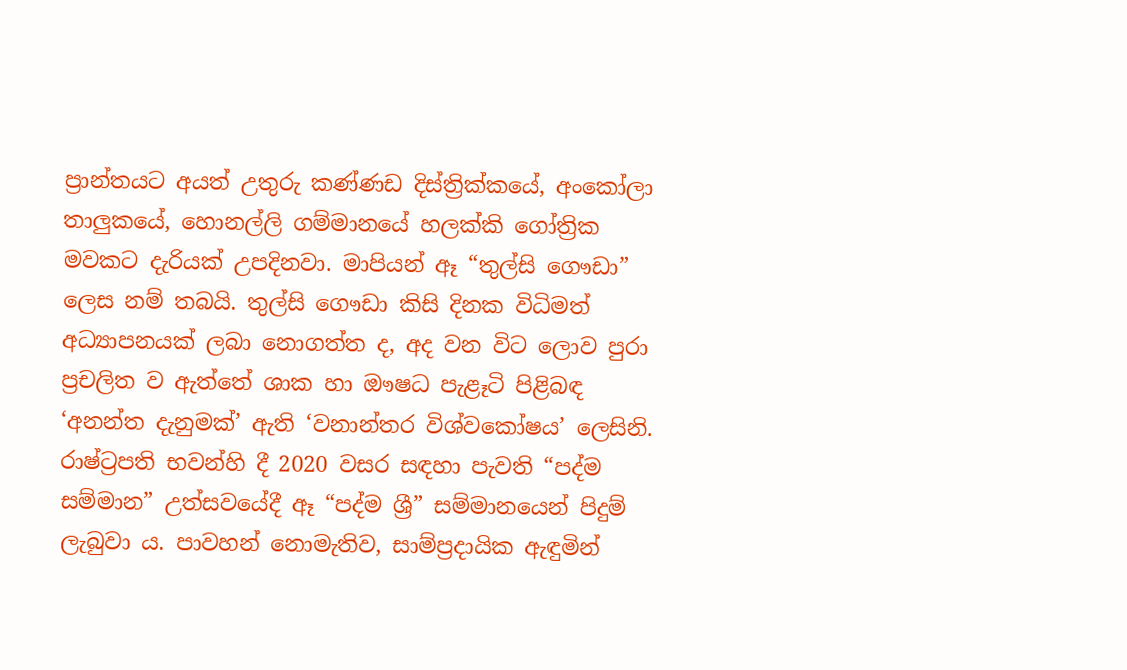ප්‍රාන්තයට අයත් උතුරු කණ්ණඩ දිස්ත්‍රික්කයේ, අංකෝලා තාලුකයේ, හොනල්ලි ගම්මානයේ හලක්කි ගෝත්‍රික මවකට දැරියක් උපදිනවා. මාපියන් ඈ “තුල්සි ගෞඩා” ලෙස නම් තබයි. තුල්සි ගෞඩා කිසි දිනක විධිමත් අධ්‍යාපනයක් ලබා නොගත්ත ද, අද වන විට ලොව පුරා ප්‍රචලිත ව ඇත්තේ ශාක හා ඖෂධ පැළෑටි පිළිබඳ ‘අනන්ත දැනුමක්’ ඇති ‘වනාන්තර විශ්වකෝෂය’ ලෙසිනි. රාෂ්ට්‍රපති භවන්හි දී 2020 වසර සඳහා පැවති “පද්ම සම්මාන” උත්සවයේදී ඈ “පද්ම ශ්‍රී” සම්මානයෙන් පිදුම් ලැබුවා ය. පාවහන් නොමැතිව, සාම්ප්‍රදායික ඇඳුමින්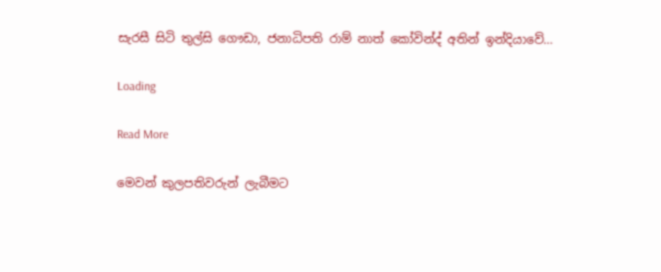සැරසී සිටි තුල්සි ගෞඩා, ජනාධිපති රාම් නාත් කෝවින්ද් අතින් ඉන්දියාවේ…

Loading

Read More

මෙවන් කුලපතිවරුන් ලැබීමට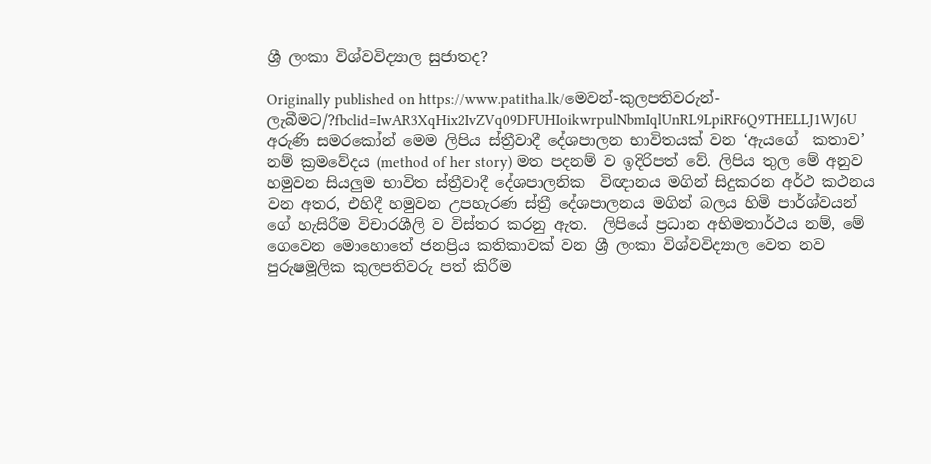ශ්‍රී ලංකා විශ්වවිද්‍යාල සුජාතද?

Originally published on https://www.patitha.lk/මෙවන්-කුලපතිවරුන්-ලැබීමට/?fbclid=IwAR3XqHix2IvZVq09DFUHIoikwrpulNbmIqlUnRL9LpiRF6Q9THELLJ1WJ6U  අරුණි සමරකෝන් මෙම ලිපිය ස්ත්‍රීවාදී දේශපාලන භාවිතයක් වන ‘ඇයගේ  කතාව’  නම් ක්‍රමවේදය (method of her story) මත පදනම් ව ඉදිරිපත් වේ. ලිපිය තුල මේ අනුව හමුවන සියලුම භාවිත ස්ත්‍රීවාදී දේශපාලනික  විඥානය මගින් සිදුකරන අර්ථ කථනය වන අතර, එහිදී හමුවන උපහැරණ ස්ත්‍රී දේශපාලනය මගින් බලය හිමි පාර්ශ්වයන් ගේ හැසිරීම විචාරශීලි ව විස්තර කරනු ඇත.  ලිපියේ ප්‍රධාන අභිමතාර්ථය නම්, මේ ගෙවෙන මොහොතේ ජනප්‍රිය කතිකාවක් වන ශ්‍රී ලංකා විශ්වවිද්‍යාල වෙත නව පුරුෂමූලික කුලපතිවරු පත් කිරීම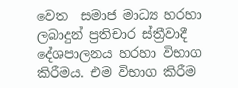වෙත  සමාජ මාධ්‍ය හරහා ලබාදුන් ප්‍රතිචාර ස්ත්‍රීවාදී දේශපාලනය හරහා විභාග කිරීමය. එම විභාග කිරීම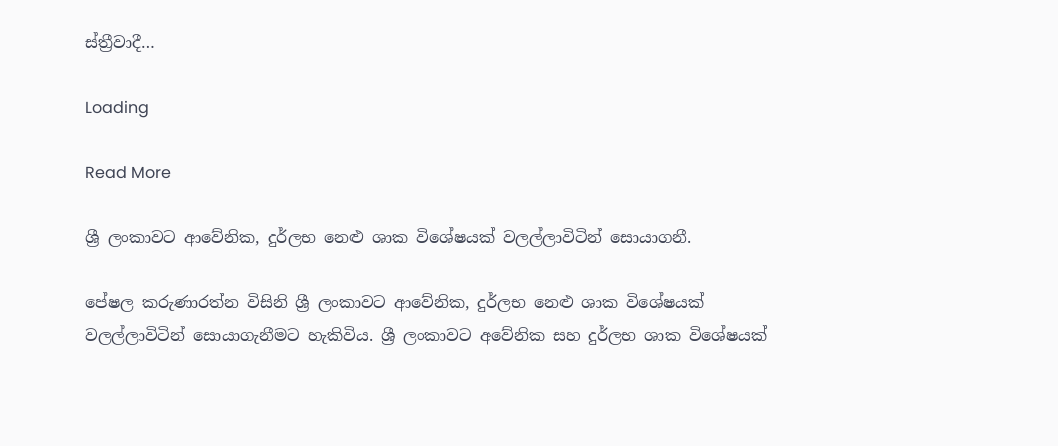ස්ත්‍රීවාදී…

Loading

Read More

ශ්‍රී ලංකාවට ආවේනික, දුර්ලභ නෙළු ශාක විශේෂයක් වලල්ලාවිටින් සොයාගනී.

පේෂල කරුණාරත්න විසිනි ශ්‍රී ලංකාවට ආවේනික, දුර්ලභ නෙළු ශාක විශේෂයක් වලල්ලාවිටින් සොයාගැනීමට හැකිවිය. ශ්‍රී ලංකාවට අවේනික සහ දුර්ලභ ශාක විශේෂයක්‌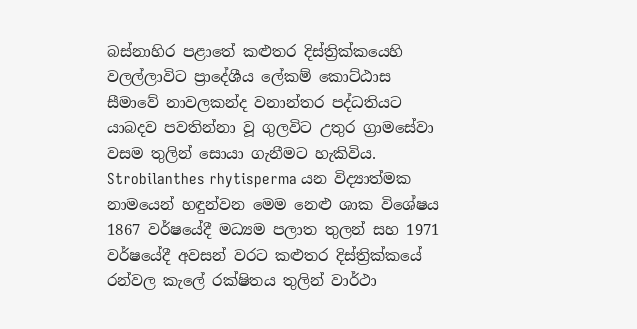බස්නාහිර පළාතේ කළුතර දිස්ත්‍රික්කයෙහි වලල්ලාවිට ප්‍රාදේශීය ලේකම් කොට්ඨාස සීමාවේ නාවලකන්ද වනාන්තර පද්ධතියට යාබදව පවතින්නා වූ ගුලවිට උතුර ග්‍රාමසේවා වසම තුලින් සොයා ගැනීමට හැකිවිය. Strobilanthes rhytisperma යන විද්‍යාත්මක නාමයෙන් හඳුන්වන මෙම නෙළු ශාක විශේෂය 1867 වර්ෂයේදී මධ්‍යම පලාත තුලන් සහ 1971 වර්ෂයේදී අවසන් වරට කළුතර දිස්ත්‍රික්කයේ රන්වල කැලේ රක්ෂිතය තුලින් වාර්ථා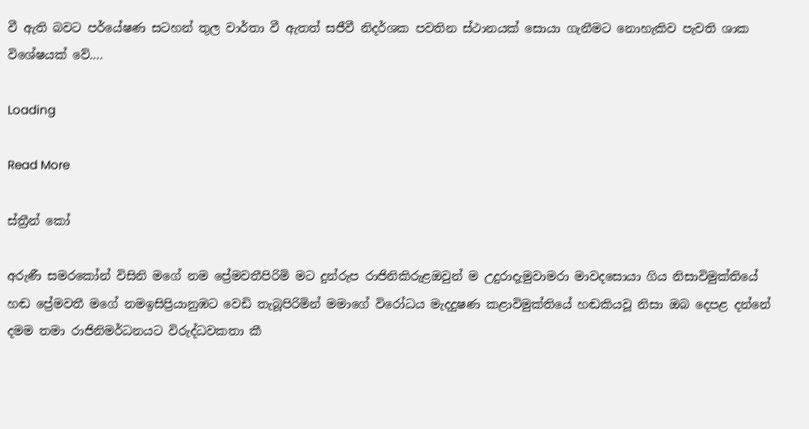වී ඇති බවට පර්යේෂණ සටහන් තුල වාර්තා වී ඇතත් සජීවී නිදර්ශක පවතින ස්ථානයක් සොයා ගැනීමට නොහැකිව පැවති ශාක විශේෂයක් වේ.…

Loading

Read More

ස්ත්‍රීන් කෝ

අරුණී සමරකෝන් විසිනි මගේ නම ප්‍රේමවතීපිරිමි මට දුන්රුප රාජිනිකිරුළඔවුන් ම උදුරාදැමුවාමරා මාවදසොයා ගිය නිසාවිමුක්තියේ හඬ ප්‍රේමවතී මගේ නමඉසිප්‍රියානුඹට වෙඩි තැබූපිරිමින් මමාගේ විරෝධය මැදදුෂණ කළාවිමුක්තියේ හඬකියවූ නිසා ඔබ දෙපළ දන්නේ දමම තමා රාජිනිමර්ධනයට විරුද්ධවකතා කී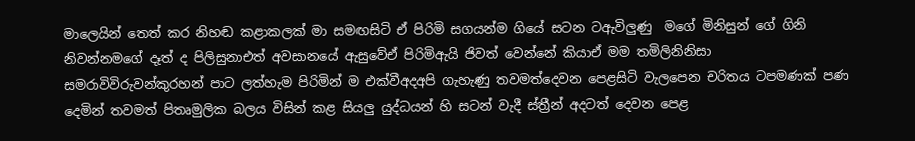මාලෙයින් තෙත් කර නිහඬ කළාකලක් මා සමඟසිටි ඒ පිරිමි සගයන්ම ගියේ සටන ටඇවිලුණු  මගේ මිනිසුන් ගේ ගිනි නිවන්නමගේ දෑත් ද පිලිසුනාඑත් අවසානයේ ඇසුවේඒ පිරිමිඇයි ජිවත් වෙන්නේ කියාඒ මම තමිලිනිනිසා සමරාවිවිරුවන්කුරහන් පාට ලත්හැම පිරිමින් ම එක්වීඅදඅපි ගැහැණු තවමත්දෙවන පෙළසිටි වැලපෙන චරිතය ටපමණක් පණ දෙමින් තවමත් පිතෘමුලික බලය විසින් කළ සියලු යුද්ධයන් හි සටන් වැදී ස්ත්‍රීන් අදටත් දෙවන පෙළ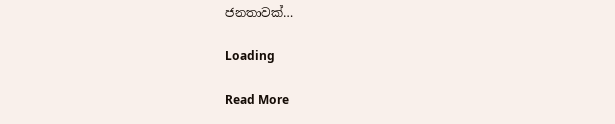ජනතාවක්…

Loading

Read More